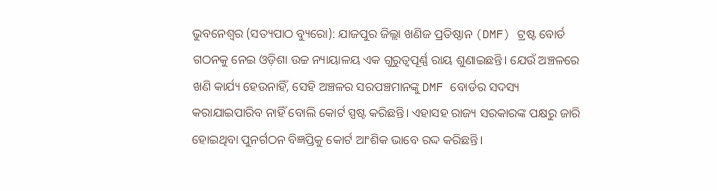ଭୁବନେଶ୍ୱର (ସତ୍ୟପାଠ ବ୍ୟୁରୋ): ଯାଜପୁର ଜିଲ୍ଲା ଖଣିଜ ପ୍ରତିଷ୍ଠାନ (DMF) ଟ୍ରଷ୍ଟ ବୋର୍ଡ ଗଠନକୁ ନେଇ ଓଡ଼ିଶା ଉଚ୍ଚ ନ୍ୟାୟାଳୟ ଏକ ଗୁରୁତ୍ୱପୂର୍ଣ୍ଣ ରାୟ ଶୁଣାଇଛନ୍ତି। ଯେଉଁ ଅଞ୍ଚଳରେ ଖଣି କାର୍ଯ୍ୟ ହେଉନାହିଁ, ସେହି ଅଞ୍ଚଳର ସରପଞ୍ଚମାନଙ୍କୁ DMF ବୋର୍ଡର ସଦସ୍ୟ କରାଯାଇପାରିବ ନାହିଁ ବୋଲି କୋର୍ଟ ସ୍ପଷ୍ଟ କରିଛନ୍ତି। ଏହାସହ ରାଜ୍ୟ ସରକାରଙ୍କ ପକ୍ଷରୁ ଜାରି ହୋଇଥିବା ପୁନର୍ଗଠନ ବିଜ୍ଞପ୍ତିକୁ କୋର୍ଟ ଆଂଶିକ ଭାବେ ରଦ୍ଦ କରିଛନ୍ତି।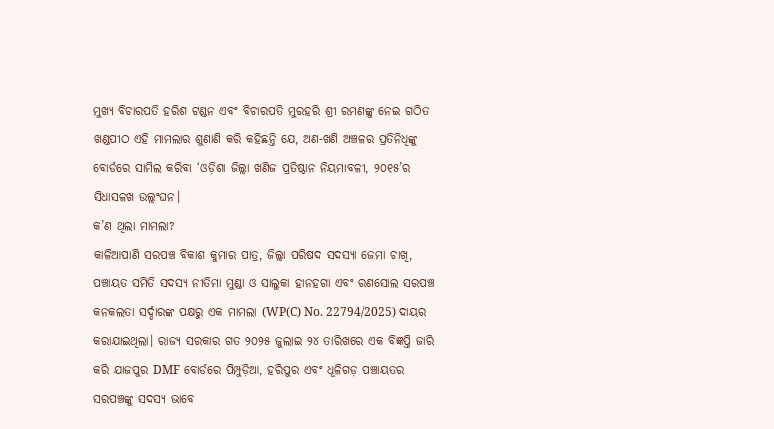ମୁଖ୍ୟ ବିଚାରପତି ହରିଶ ଟଣ୍ଡନ ଏବଂ ବିଚାରପତି ମୁରହରି ଶ୍ରୀ ରମଣଙ୍କୁ ନେଇ ଗଠିତ ଖଣ୍ଡପୀଠ ଏହି ମାମଲାର ଶୁଣାଣି କରି କହିଛନ୍ତି ଯେ, ଅଣ-ଖଣି ଅଞ୍ଚଳର ପ୍ରତିନିଧିଙ୍କୁ ବୋର୍ଡରେ ସାମିଲ କରିବା ‘ଓଡ଼ିଶା ଜିଲ୍ଲା ଖଣିଜ ପ୍ରତିଷ୍ଠାନ ନିୟମାବଳୀ, ୨୦୧୫’ର ସିଧାସଳଖ ଉଲ୍ଲଂଘନ।
କ’ଣ ଥିଲା ମାମଲା?
କାଳିଆପାଣି ସରପଞ୍ଚ ବିକାଶ କୁମାର ପାତ୍ର, ଜିଲ୍ଲା ପରିଷଦ ସଦସ୍ୟା ଜେମା ଚାଖି, ପଞ୍ଚାୟତ ସମିତି ସଦସ୍ୟ ନୀତିମା ମୁଣ୍ଡା ଓ ସାଲୁକା ହାନହଗା ଏବଂ ରଣସୋଲ ସରପଞ୍ଚ କନକଲତା ସର୍ଦ୍ଦାରଙ୍କ ପକ୍ଷରୁ ଏକ ମାମଲା (WP(C) No. 22794/2025) ଦାୟର କରାଯାଇଥିଲା। ରାଜ୍ୟ ସରକାର ଗତ ୨୦୨୫ ଜୁଲାଇ ୨୪ ତାରିଖରେ ଏକ ବିଜ୍ଞପ୍ତି ଜାରି କରି ଯାଜପୁର DMF ବୋର୍ଡରେ ପିମ୍ପୁଡ଼ିଆ, ହରିପୁର ଏବଂ ଧୂଳିଗଡ଼ ପଞ୍ଚାୟତର ସରପଞ୍ଚଙ୍କୁ ସଦସ୍ୟ ଭାବେ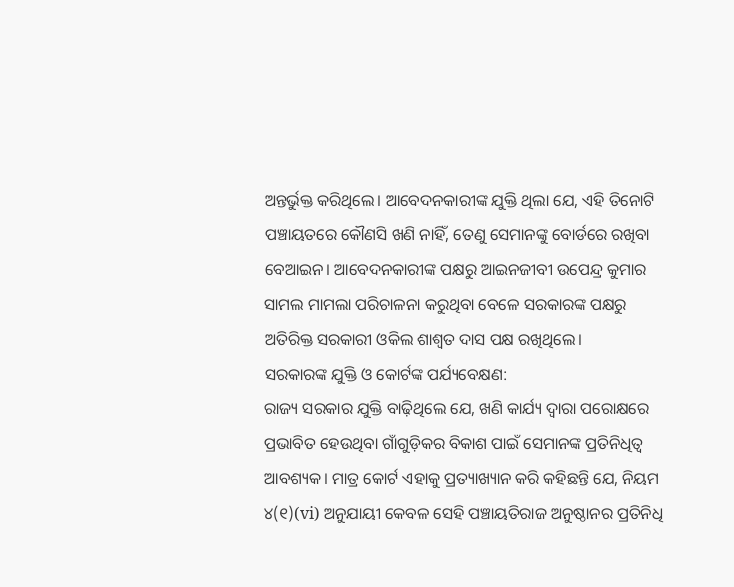ଅନ୍ତର୍ଭୁକ୍ତ କରିଥିଲେ। ଆବେଦନକାରୀଙ୍କ ଯୁକ୍ତି ଥିଲା ଯେ, ଏହି ତିନୋଟି ପଞ୍ଚାୟତରେ କୌଣସି ଖଣି ନାହିଁ, ତେଣୁ ସେମାନଙ୍କୁ ବୋର୍ଡରେ ରଖିବା ବେଆଇନ। ଆବେଦନକାରୀଙ୍କ ପକ୍ଷରୁ ଆଇନଜୀବୀ ଉପେନ୍ଦ୍ର କୁମାର ସାମଲ ମାମଲା ପରିଚାଳନା କରୁଥିବା ବେଳେ ସରକାରଙ୍କ ପକ୍ଷରୁ ଅତିରିକ୍ତ ସରକାରୀ ଓକିଲ ଶାଶ୍ୱତ ଦାସ ପକ୍ଷ ରଖିଥିଲେ।
ସରକାରଙ୍କ ଯୁକ୍ତି ଓ କୋର୍ଟଙ୍କ ପର୍ଯ୍ୟବେକ୍ଷଣ:
ରାଜ୍ୟ ସରକାର ଯୁକ୍ତି ବାଢ଼ିଥିଲେ ଯେ, ଖଣି କାର୍ଯ୍ୟ ଦ୍ୱାରା ପରୋକ୍ଷରେ ପ୍ରଭାବିତ ହେଉଥିବା ଗାଁଗୁଡ଼ିକର ବିକାଶ ପାଇଁ ସେମାନଙ୍କ ପ୍ରତିନିଧିତ୍ୱ ଆବଶ୍ୟକ। ମାତ୍ର କୋର୍ଟ ଏହାକୁ ପ୍ରତ୍ୟାଖ୍ୟାନ କରି କହିଛନ୍ତି ଯେ, ନିୟମ ୪(୧)(vi) ଅନୁଯାୟୀ କେବଳ ସେହି ପଞ୍ଚାୟତିରାଜ ଅନୁଷ୍ଠାନର ପ୍ରତିନିଧି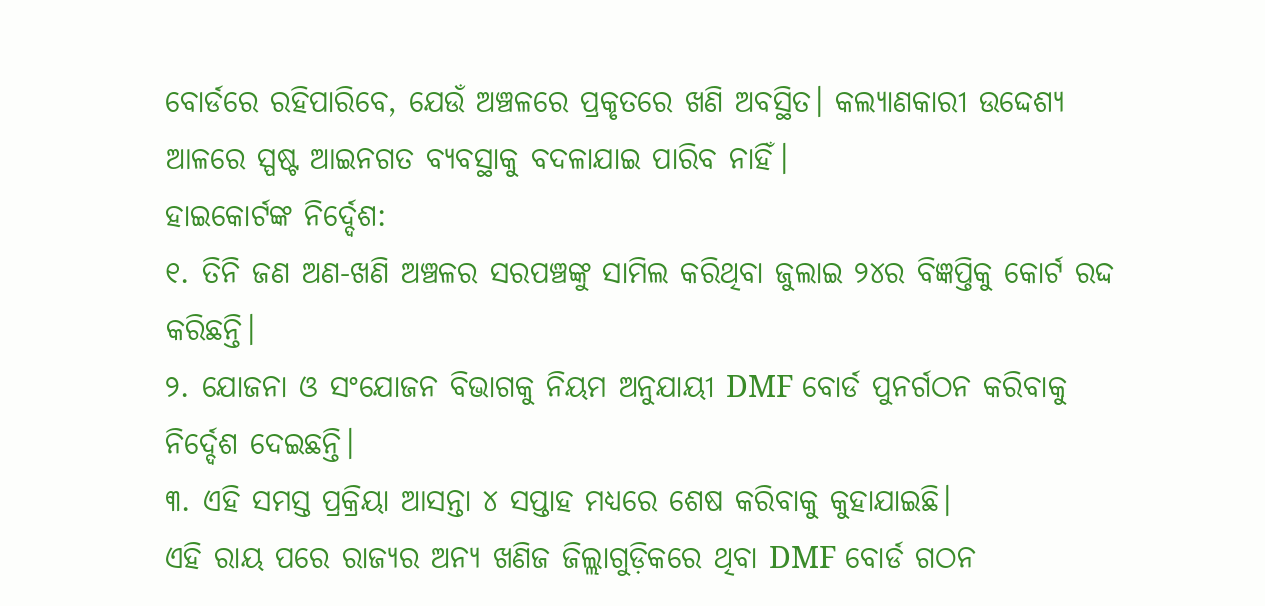ବୋର୍ଡରେ ରହିପାରିବେ, ଯେଉଁ ଅଞ୍ଚଳରେ ପ୍ରକୃତରେ ଖଣି ଅବସ୍ଥିତ। କଲ୍ୟାଣକାରୀ ଉଦ୍ଦେଶ୍ୟ ଆଳରେ ସ୍ପଷ୍ଟ ଆଇନଗତ ବ୍ୟବସ୍ଥାକୁ ବଦଳାଯାଇ ପାରିବ ନାହିଁ।
ହାଇକୋର୍ଟଙ୍କ ନିର୍ଦ୍ଦେଶ:
୧. ତିନି ଜଣ ଅଣ-ଖଣି ଅଞ୍ଚଳର ସରପଞ୍ଚଙ୍କୁ ସାମିଲ କରିଥିବା ଜୁଲାଇ ୨୪ର ବିଜ୍ଞପ୍ତିକୁ କୋର୍ଟ ରଦ୍ଦ କରିଛନ୍ତି।
୨. ଯୋଜନା ଓ ସଂଯୋଜନ ବିଭାଗକୁ ନିୟମ ଅନୁଯାୟୀ DMF ବୋର୍ଡ ପୁନର୍ଗଠନ କରିବାକୁ ନିର୍ଦ୍ଦେଶ ଦେଇଛନ୍ତି।
୩. ଏହି ସମସ୍ତ ପ୍ରକ୍ରିୟା ଆସନ୍ତା ୪ ସପ୍ତାହ ମଧ୍ୟରେ ଶେଷ କରିବାକୁ କୁହାଯାଇଛି।
ଏହି ରାୟ ପରେ ରାଜ୍ୟର ଅନ୍ୟ ଖଣିଜ ଜିଲ୍ଲାଗୁଡ଼ିକରେ ଥିବା DMF ବୋର୍ଡ ଗଠନ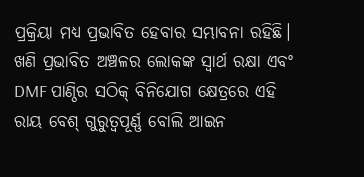ପ୍ରକ୍ରିୟା ମଧ୍ୟ ପ୍ରଭାବିତ ହେବାର ସମ୍ଭାବନା ରହିଛି। ଖଣି ପ୍ରଭାବିତ ଅଞ୍ଚଳର ଲୋକଙ୍କ ସ୍ୱାର୍ଥ ରକ୍ଷା ଏବଂ DMF ପାଣ୍ଠିର ସଠିକ୍ ବିନିଯୋଗ କ୍ଷେତ୍ରରେ ଏହି ରାୟ ବେଶ୍ ଗୁରୁତ୍ୱପୂର୍ଣ୍ଣ ବୋଲି ଆଇନ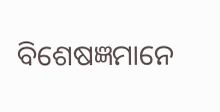ବିଶେଷଜ୍ଞମାନେ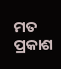ମତ ପ୍ରକାଶ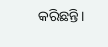କରିଛନ୍ତି।